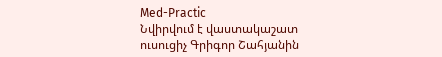Med-Practic
Նվիրվում է վաստակաշատ ուսուցիչ Գրիգոր Շահյանին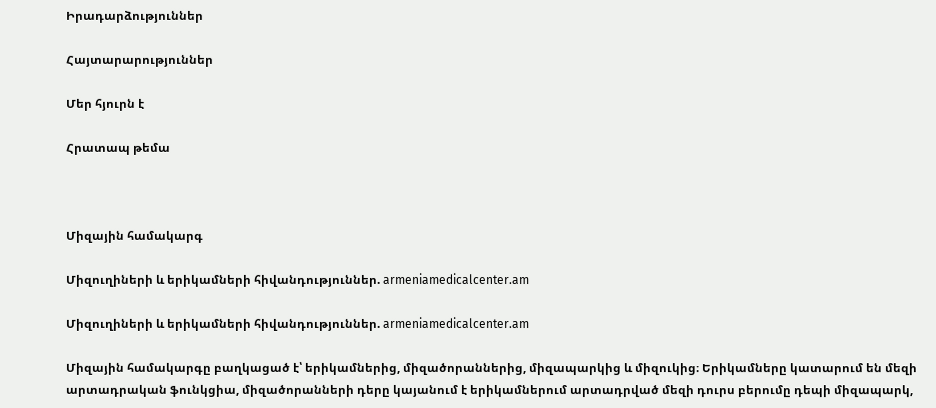Իրադարձություններ

Հայտարարություններ

Մեր հյուրն է

Հրատապ թեմա



Միզային համակարգ

Միզուղիների և երիկամների հիվանդություններ. armeniamedicalcenter.am

Միզուղիների և երիկամների հիվանդություններ. armeniamedicalcenter.am

Միզային համակարգը բաղկացած է՝ երիկամներից, միզածորաններից, միզապարկից և միզուկից։ Երիկամները կատարում են մեզի արտադրական ֆունկցիա, միզածորանների դերը կայանում է երիկամներում արտադրված մեզի դուրս բերումը դեպի միզապարկ,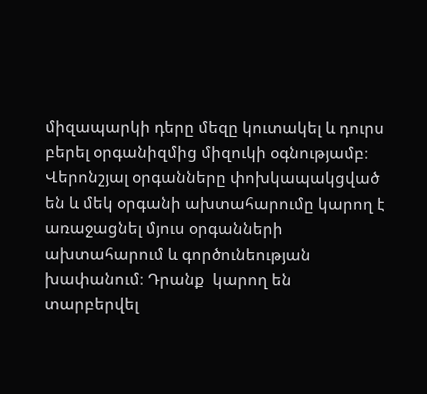միզապարկի դերը մեզը կուտակել և դուրս բերել օրգանիզմից միզուկի օգնությամբ։ Վերոնշյալ օրգանները փոխկապակցված են և մեկ օրգանի ախտահարումը կարող է առաջացնել մյուս օրգանների ախտահարում և գործունեության խափանում։ Դրանք  կարող են տարբերվել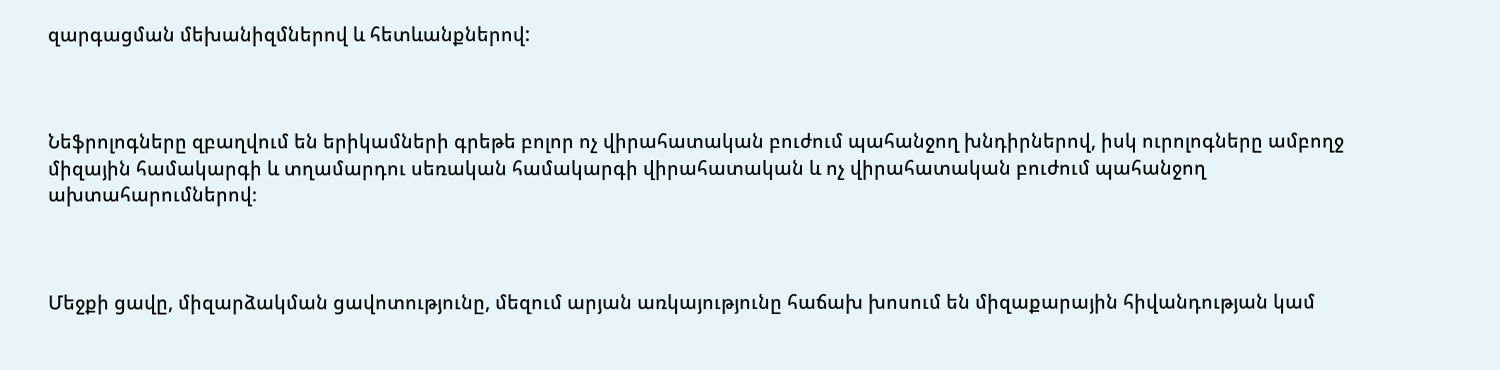զարգացման մեխանիզմներով և հետևանքներով:



Նեֆրոլոգները զբաղվում են երիկամների գրեթե բոլոր ոչ վիրահատական բուժում պահանջող խնդիրներով, իսկ ուրոլոգները ամբողջ միզային համակարգի և տղամարդու սեռական համակարգի վիրահատական և ոչ վիրահատական բուժում պահանջող ախտահարումներով։



Մեջքի ցավը, միզարձակման ցավոտությունը, մեզում արյան առկայությունը հաճախ խոսում են միզաքարային հիվանդության կամ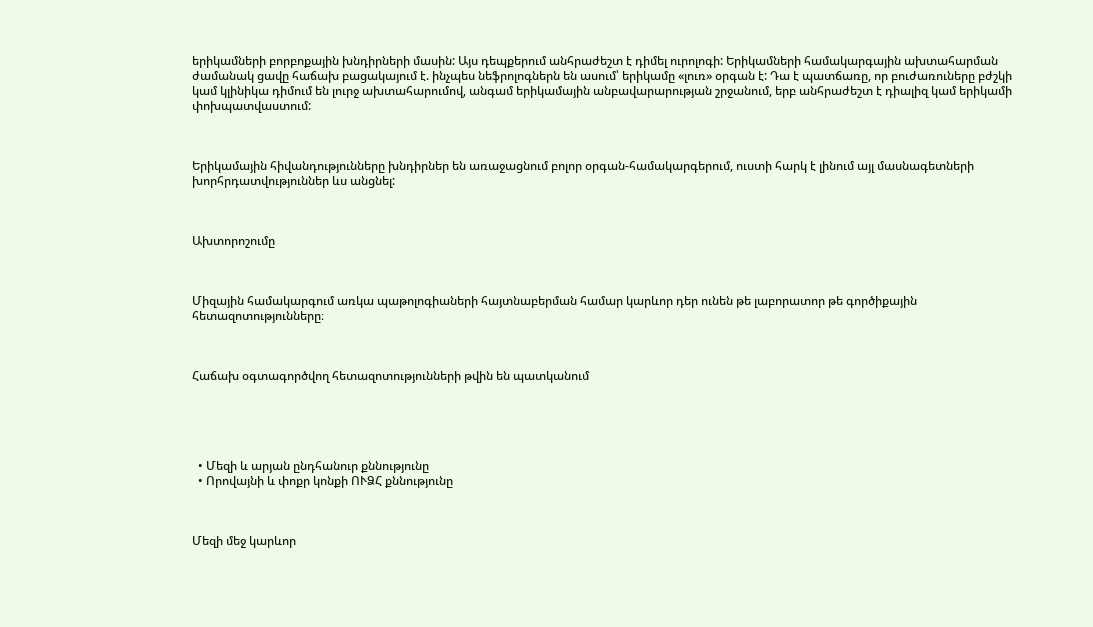երիկամների բորբոքային խնդիրների մասին: Այս դեպքերում անհրաժեշտ է դիմել ուրոլոգի: Երիկամների համակարգային ախտահարման ժամանակ ցավը հաճախ բացակայում է. ինչպես նեֆրոլոգներն են ասում՝ երիկամը «լուռ» օրգան է: Դա է պատճառը, որ բուժառուները բժշկի կամ կլինիկա դիմում են լուրջ ախտահարումով, անգամ երիկամային անբավարարության շրջանում, երբ անհրաժեշտ է դիալիզ կամ երիկամի փոխպատվաստում:



Երիկամային հիվանդությունները խնդիրներ են առաջացնում բոլոր օրգան-համակարգերում, ուստի հարկ է լինում այլ մասնագետների խորհրդատվություններ ևս անցնել:



Ախտորոշումը



Միզային համակարգում առկա պաթոլոգիաների հայտնաբերման համար կարևոր դեր ունեն թե լաբորատոր թե գործիքային հետազոտությունները։



Հաճախ օգտագործվող հետազոտությունների թվին են պատկանում





  • Մեզի և արյան ընդհանուր քննությունը
  • Որովայնի և փոքր կոնքի ՈՒՁՀ քննությունը



Մեզի մեջ կարևոր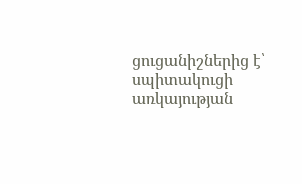ցուցանիշներից է՝ սպիտակուցի առկայության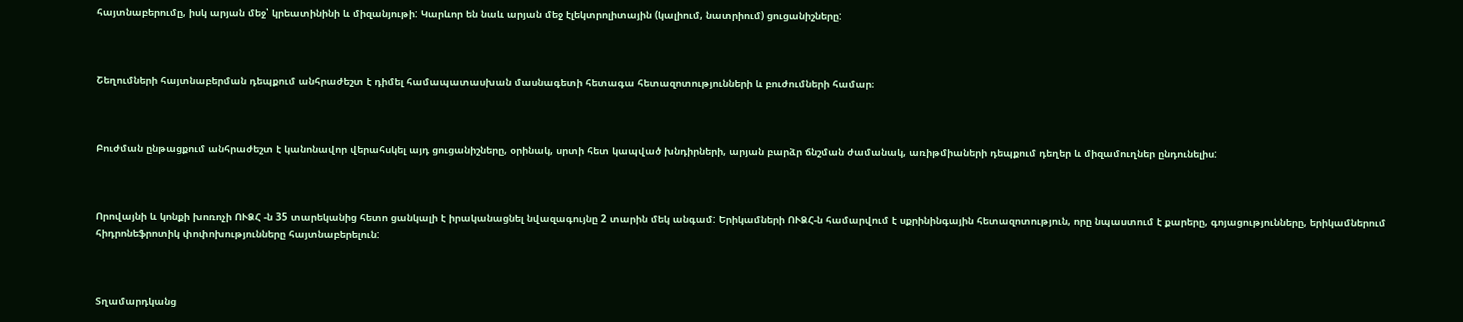հայտնաբերումը, իսկ արյան մեջ՝ կրեատինինի և միզանյութի: Կարևոր են նաև արյան մեջ էլեկտրոլիտային (կալիում, նատրիում) ցուցանիշները:



Շեղումների հայտնաբերման դեպքում անհրաժեշտ է դիմել համապատասխան մասնագետի հետագա հետազոտությունների և բուժումների համար։



Բուժման ընթացքում անհրաժեշտ է կանոնավոր վերահսկել այդ ցուցանիշները, օրինակ, սրտի հետ կապված խնդիրների, արյան բարձր ճնշման ժամանակ, առիթմիաների դեպքում դեղեր և միզամուղներ ընդունելիս:



Որովայնի և կոնքի խոռոչի ՈՒՁՀ -ն 35 տարեկանից հետո ցանկալի է իրականացնել նվազագույնը 2 տարին մեկ անգամ: Երիկամների ՈՒՁՀ-ն համարվում է սքրինինգային հետազոտություն, որը նպաստում է քարերը, գոյացությունները, երիկամներում հիդրոնեֆրոտիկ փոփոխությունները հայտնաբերելուն:



Տղամարդկանց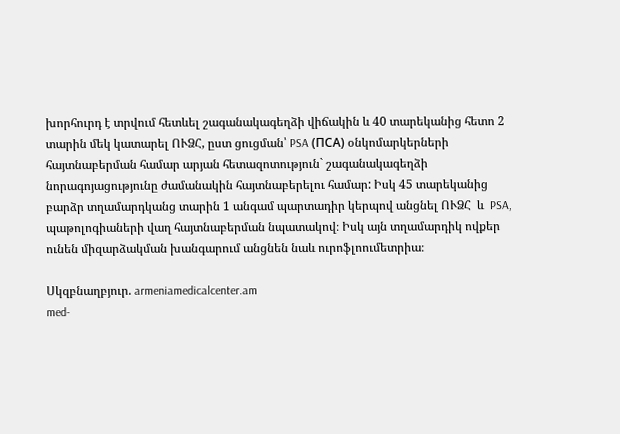խորհուրդ է տրվում հետևել շագանակագեղձի վիճակին և 40 տարեկանից հետո 2 տարին մեկ կատարել ՈՒՁՀ, ըստ ցուցման՝ PSA (ПСА) օնկոմարկերների հայտնաբերման համար արյան հետազոտություն` շագանակագեղձի նորագոյացությունը ժամանակին հայտնաբերելու համար: Իսկ 45 տարեկանից բարձր տղամարդկանց տարին 1 անգամ պարտադիր կերպով անցնել ՈՒՁՀ  և  PSA, պաթոլոգիաների վաղ հայտնաբերման նպատակով։ Իսկ այն տղամարդիկ ովքեր ունեն միզարձակման խանգարում անցնեն նաև ուրոֆլոումետրիա։

Սկզբնաղբյուր. armeniamedicalcenter.am
med-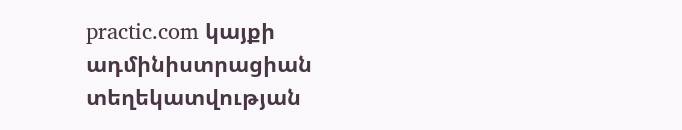practic.com կայքի ադմինիստրացիան տեղեկատվության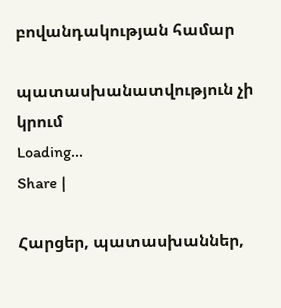բովանդակության համար

պատասխանատվություն չի կրում
Loading...
Share |

Հարցեր, պատասխաններ,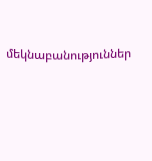մեկնաբանություններ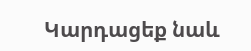Կարդացեք նաև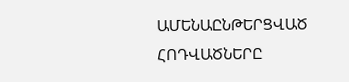ԱՄԵՆԱԸՆԹԵՐՑՎԱԾ ՀՈԴՎԱԾՆԵՐԸ